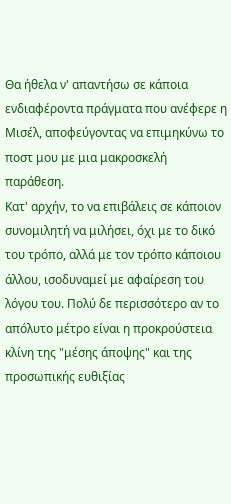Θα ήθελα ν' απαντήσω σε κάποια ενδιαφέροντα πράγματα που ανέφερε η Μισέλ, αποφεύγοντας να επιμηκύνω το ποστ μου με μια μακροσκελή παράθεση.
Κατ' αρχήν, το να επιβάλεις σε κάποιον συνομιλητή να μιλήσει, όχι με το δικό του τρόπο, αλλά με τον τρόπο κάποιου άλλου, ισοδυναμεί με αφαίρεση του λόγου του. Πολύ δε περισσότερο αν το απόλυτο μέτρο είναι η προκρούστεια κλίνη της "μέσης άποψης" και της προσωπικής ευθιξίας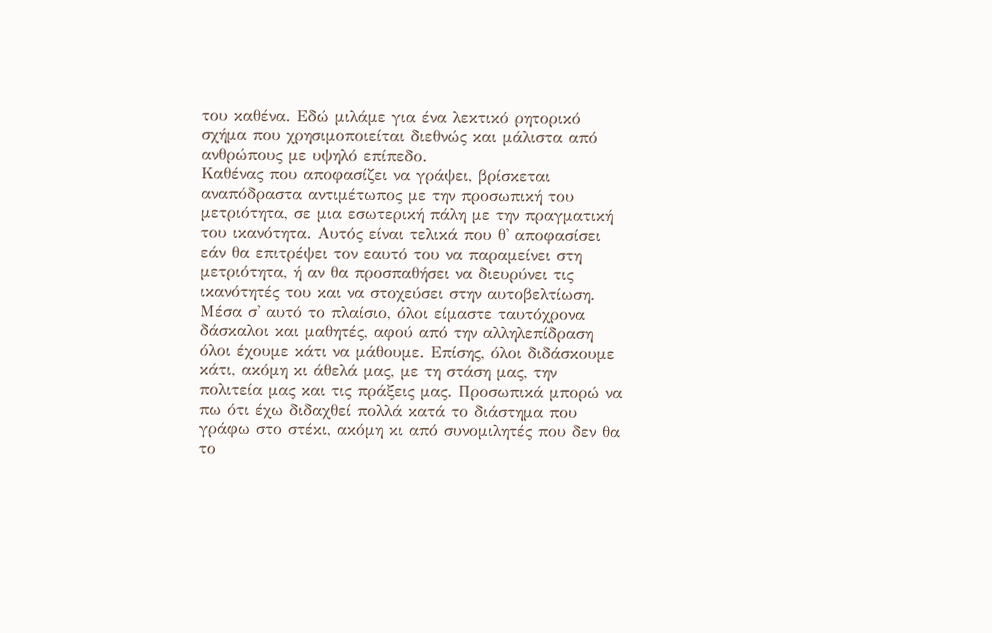του καθένα. Εδώ μιλάμε για ένα λεκτικό ρητορικό σχήμα που χρησιμοποιείται διεθνώς και μάλιστα από ανθρώπους με υψηλό επίπεδο.
Καθένας που αποφασίζει να γράψει, βρίσκεται αναπόδραστα αντιμέτωπος με την προσωπική του μετριότητα, σε μια εσωτερική πάλη με την πραγματική του ικανότητα. Αυτός είναι τελικά που θ' αποφασίσει εάν θα επιτρέψει τον εαυτό του να παραμείνει στη μετριότητα, ή αν θα προσπαθήσει να διευρύνει τις ικανότητές του και να στοχεύσει στην αυτοβελτίωση. Μέσα σ' αυτό το πλαίσιο, όλοι είμαστε ταυτόχρονα δάσκαλοι και μαθητές, αφού από την αλληλεπίδραση όλοι έχουμε κάτι να μάθουμε. Επίσης, όλοι διδάσκουμε κάτι, ακόμη κι άθελά μας, με τη στάση μας, την πολιτεία μας και τις πράξεις μας. Προσωπικά μπορώ να πω ότι έχω διδαχθεί πολλά κατά το διάστημα που γράφω στο στέκι, ακόμη κι από συνομιλητές που δεν θα το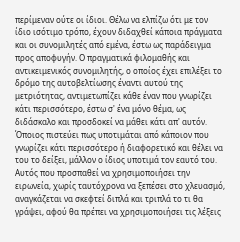περίμεναν ούτε οι ίδιοι. Θέλω να ελπίζω ότι με τον ίδιο ισότιμο τρόπο, έχουν διδαχθεί κάποια πράγματα και οι συνομιλητές από εμένα, έστω ως παράδειγμα προς αποφυγήν. Ο πραγματικά φιλομαθής και αντικειμενικός συνομιλητής, ο οποίος έχει επιλέξει το δρόμο της αυτοβελτίωσης έναντι αυτού της μετριότητας, αντιμετωπίζει κάθε έναν που γνωρίζει κάτι περισσότερο, έστω σ' ένα μόνο θέμα, ως διδάσκαλο και προσδοκεί να μάθει κάτι απ' αυτόν. Όποιος πιστεύει πως υποτιμάται από κάποιον που γνωρίζει κάτι περισσότερο ή διαφορετικό και θέλει να του το δείξει, μάλλον ο ίδιος υποτιμά τον εαυτό του.
Αυτός που προσπαθεί να χρησιμοποιήσει την ειρωνεία, χωρίς ταυτόχρονα να ξεπέσει στο χλευασμό, αναγκάζεται να σκεφτεί διπλά και τριπλά το τι θα γράψει, αφού θα πρέπει να χρησιμοποιήσει τις λέξεις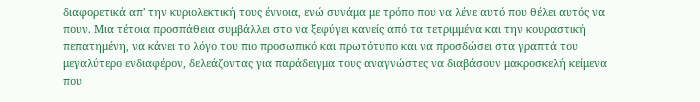διαφορετικά απ' την κυριολεκτική τους έννοια, ενώ συνάμα με τρόπο που να λένε αυτό που θέλει αυτός να πουν. Μια τέτοια προσπάθεια συμβάλλει στο να ξεφύγει κανείς από τα τετριμμένα και την κουραστική πεπατημένη, να κάνει το λόγο του πιο προσωπικό και πρωτότυπο και να προσδώσει στα γραπτά του μεγαλύτερο ενδιαφέρον, δελεάζοντας για παράδειγμα τους αναγνώστες να διαβάσουν μακροσκελή κείμενα που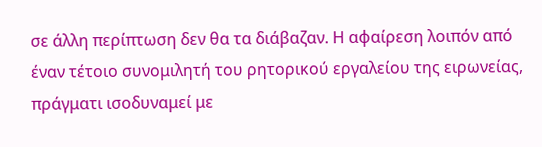σε άλλη περίπτωση δεν θα τα διάβαζαν. Η αφαίρεση λοιπόν από έναν τέτοιο συνομιλητή του ρητορικού εργαλείου της ειρωνείας, πράγματι ισοδυναμεί με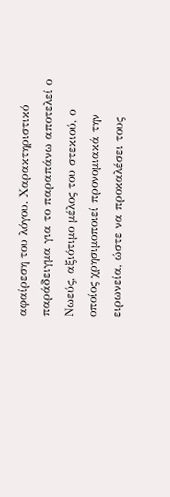αφαίρεση του λόγου. Χαρακτηριστικό παράδειγμα για το παραπάνω αποτελεί ο Νωεύς, αξιότιμο μέλος του στεκιού, ο οποίος χρησιμοποιεί προνομιακά την ειρωνεία, ώστε να προκαλέσει τους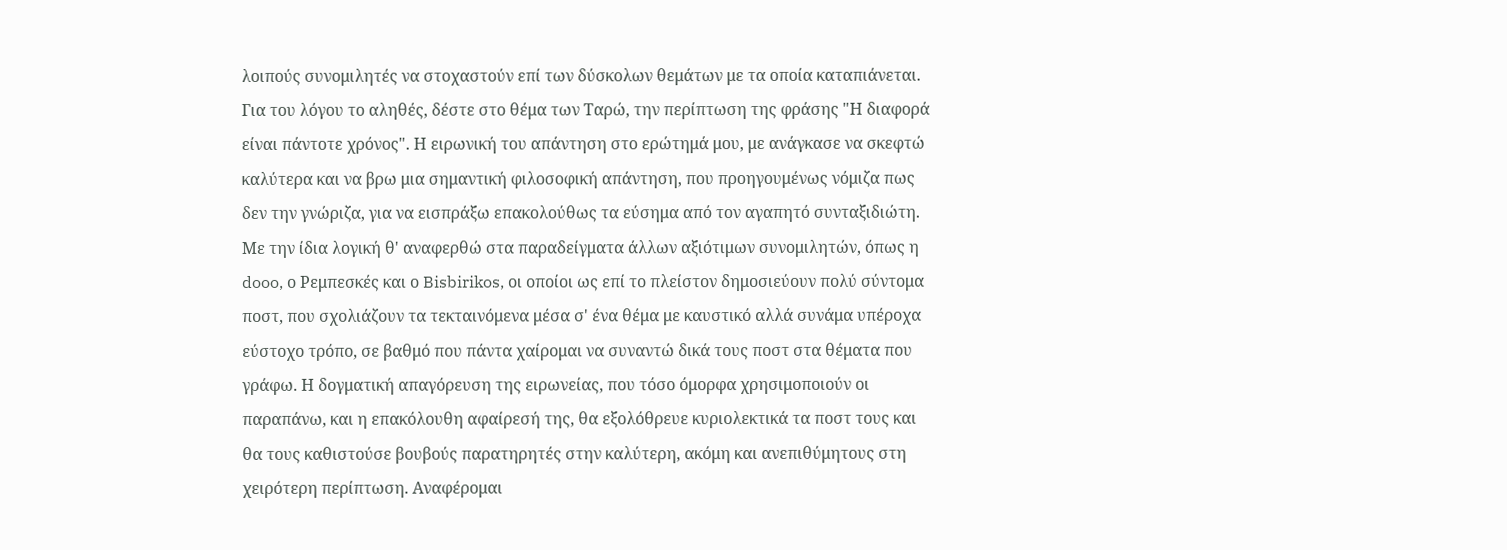λοιπούς συνομιλητές να στοχαστούν επί των δύσκολων θεμάτων με τα οποία καταπιάνεται. Για του λόγου το αληθές, δέστε στο θέμα των Ταρώ, την περίπτωση της φράσης "Η διαφορά είναι πάντοτε χρόνος". Η ειρωνική του απάντηση στο ερώτημά μου, με ανάγκασε να σκεφτώ καλύτερα και να βρω μια σημαντική φιλοσοφική απάντηση, που προηγουμένως νόμιζα πως δεν την γνώριζα, για να εισπράξω επακολούθως τα εύσημα από τον αγαπητό συνταξιδιώτη.
Με την ίδια λογική θ' αναφερθώ στα παραδείγματα άλλων αξιότιμων συνομιλητών, όπως η dooo, ο Ρεμπεσκές και ο Bisbirikos, οι οποίοι ως επί το πλείστον δημοσιεύουν πολύ σύντομα ποστ, που σχολιάζουν τα τεκταινόμενα μέσα σ' ένα θέμα με καυστικό αλλά συνάμα υπέροχα εύστοχο τρόπο, σε βαθμό που πάντα χαίρομαι να συναντώ δικά τους ποστ στα θέματα που γράφω. Η δογματική απαγόρευση της ειρωνείας, που τόσο όμορφα χρησιμοποιούν οι παραπάνω, και η επακόλουθη αφαίρεσή της, θα εξολόθρευε κυριολεκτικά τα ποστ τους και θα τους καθιστούσε βουβούς παρατηρητές στην καλύτερη, ακόμη και ανεπιθύμητους στη χειρότερη περίπτωση. Αναφέρομαι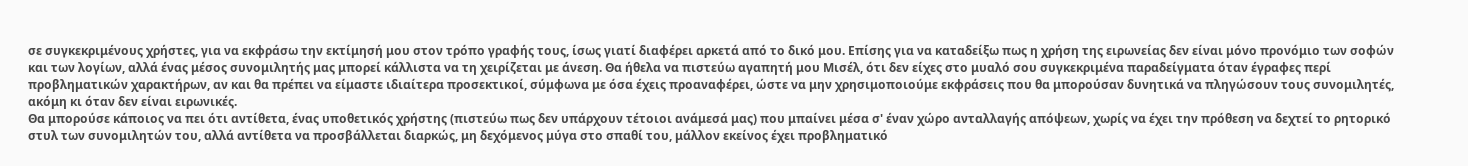σε συγκεκριμένους χρήστες, για να εκφράσω την εκτίμησή μου στον τρόπο γραφής τους, ίσως γιατί διαφέρει αρκετά από το δικό μου. Επίσης για να καταδείξω πως η χρήση της ειρωνείας δεν είναι μόνο προνόμιο των σοφών και των λογίων, αλλά ένας μέσος συνομιλητής μας μπορεί κάλλιστα να τη χειρίζεται με άνεση. Θα ήθελα να πιστεύω αγαπητή μου Μισέλ, ότι δεν είχες στο μυαλό σου συγκεκριμένα παραδείγματα όταν έγραφες περί προβληματικών χαρακτήρων, αν και θα πρέπει να είμαστε ιδιαίτερα προσεκτικοί, σύμφωνα με όσα έχεις προαναφέρει, ώστε να μην χρησιμοποιούμε εκφράσεις που θα μπορούσαν δυνητικά να πληγώσουν τους συνομιλητές, ακόμη κι όταν δεν είναι ειρωνικές.
Θα μπορούσε κάποιος να πει ότι αντίθετα, ένας υποθετικός χρήστης (πιστεύω πως δεν υπάρχουν τέτοιοι ανάμεσά μας) που μπαίνει μέσα σ' έναν χώρο ανταλλαγής απόψεων, χωρίς να έχει την πρόθεση να δεχτεί το ρητορικό στυλ των συνομιλητών του, αλλά αντίθετα να προσβάλλεται διαρκώς, μη δεχόμενος μύγα στο σπαθί του, μάλλον εκείνος έχει προβληματικό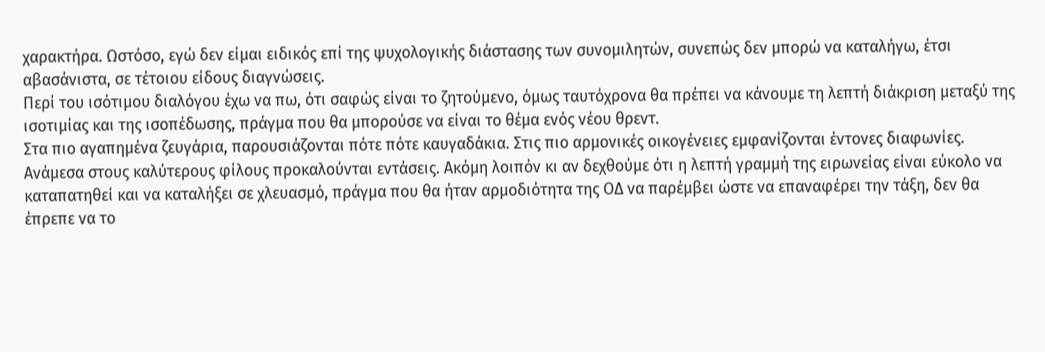χαρακτήρα. Ωστόσο, εγώ δεν είμαι ειδικός επί της ψυχολογικής διάστασης των συνομιλητών, συνεπώς δεν μπορώ να καταλήγω, έτσι αβασάνιστα, σε τέτοιου είδους διαγνώσεις.
Περί του ισότιμου διαλόγου έχω να πω, ότι σαφώς είναι το ζητούμενο, όμως ταυτόχρονα θα πρέπει να κάνουμε τη λεπτή διάκριση μεταξύ της ισοτιμίας και της ισοπέδωσης, πράγμα που θα μπορούσε να είναι το θέμα ενός νέου θρεντ.
Στα πιο αγαπημένα ζευγάρια, παρουσιάζονται πότε πότε καυγαδάκια. Στις πιο αρμονικές οικογένειες εμφανίζονται έντονες διαφωνίες. Ανάμεσα στους καλύτερους φίλους προκαλούνται εντάσεις. Ακόμη λοιπόν κι αν δεχθούμε ότι η λεπτή γραμμή της ειρωνείας είναι εύκολο να καταπατηθεί και να καταλήξει σε χλευασμό, πράγμα που θα ήταν αρμοδιότητα της ΟΔ να παρέμβει ώστε να επαναφέρει την τάξη, δεν θα έπρεπε να το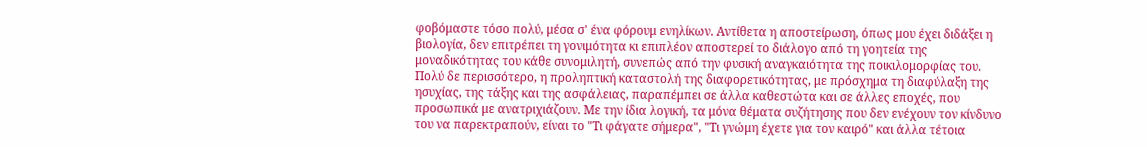φοβόμαστε τόσο πολύ, μέσα σ' ένα φόρουμ ενηλίκων. Αντίθετα η αποστείρωση, όπως μου έχει διδάξει η βιολογία, δεν επιτρέπει τη γονιμότητα κι επιπλέον αποστερεί το διάλογο από τη γοητεία της μοναδικότητας του κάθε συνομιλητή, συνεπώς από την φυσική αναγκαιότητα της ποικιλομορφίας του.
Πολύ δε περισσότερο, η προληπτική καταστολή της διαφορετικότητας, με πρόσχημα τη διαφύλαξη της ησυχίας, της τάξης και της ασφάλειας, παραπέμπει σε άλλα καθεστώτα και σε άλλες εποχές, που προσωπικά με ανατριχιάζουν. Με την ίδια λογική, τα μόνα θέματα συζήτησης που δεν ενέχουν τον κίνδυνο του να παρεκτραπούν, είναι το "Τι φάγατε σήμερα", "Τι γνώμη έχετε για τον καιρό" και άλλα τέτοια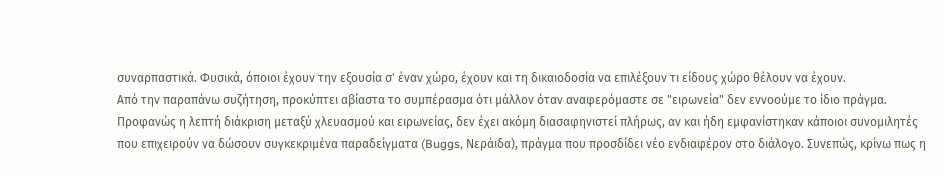συναρπαστικά. Φυσικά, όποιοι έχουν την εξουσία σ' έναν χώρο, έχουν και τη δικαιοδοσία να επιλέξουν τι είδους χώρο θέλουν να έχουν.
Από την παραπάνω συζήτηση, προκύπτει αβίαστα το συμπέρασμα ότι μάλλον όταν αναφερόμαστε σε "ειρωνεία" δεν εννοούμε το ίδιο πράγμα. Προφανώς η λεπτή διάκριση μεταξύ χλευασμού και ειρωνείας, δεν έχει ακόμη διασαφηνιστεί πλήρως, αν και ήδη εμφανίστηκαν κάποιοι συνομιλητές που επιχειρούν να δώσουν συγκεκριμένα παραδείγματα (Buggs, Νεράιδα), πράγμα που προσδίδει νέο ενδιαφέρον στο διάλογο. Συνεπώς, κρίνω πως η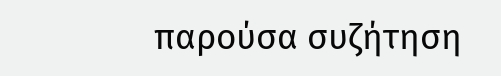παρούσα συζήτηση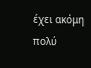έχει ακόμη πολύ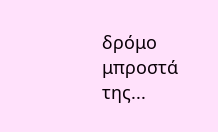δρόμο μπροστά της...